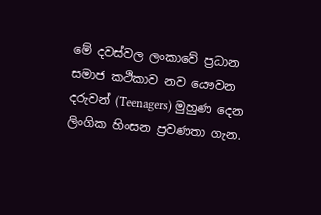මේ දවස්වල ලංකාවේ ප්‍රධාන සමාජ කථිකාව නව යෞවන දරුවන් (Teenagers) මුහුණ දෙන ලිංගික හිංසන ප්‍රවණතා ගැන.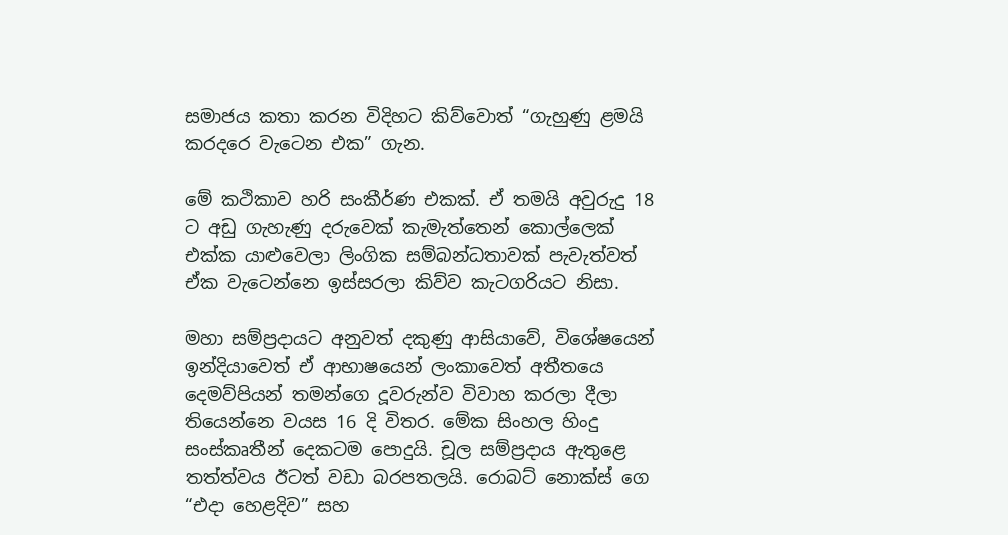සමාජය කතා කරන විදිහට කිව්වොත් “ගැහුණු ළමයි කරදරෙ වැටෙන එක” ගැන.

මේ කථිකාව හරි සංකීර්ණ එකක්. ඒ තමයි අවුරුදු 18 ට අඩු ගැහැණු දරුවෙක් කැමැත්තෙන් කොල්ලෙක් එක්ක යාළුවෙලා ලිංගික සම්බන්ධතාවක් පැවැත්වත් ඒක වැටෙන්නෙ ඉස්සරලා කිව්ව කැටගරියට නිසා.

මහා සම්ප්‍රදායට අනුවත් දකුණු ආසියාවේ, විශේෂයෙන් ඉන්දියාවෙත් ඒ ආභාෂයෙන් ලංකාවෙත් අතීතයෙ දෙමව්පියන් තමන්ගෙ දූවරුන්ව විවාහ කරලා දීලා තියෙන්නෙ වයස 16 දි විතර. මේක සිංහල හිංදු සංස්කෘතීන් දෙකටම පොදුයි. චූල සම්ප්‍රදාය ඇතුළෙ තත්ත්වය ඊටත් වඩා බරපතලයි. රොබට් නොක්ස් ගෙ “එදා හෙළදිව” සහ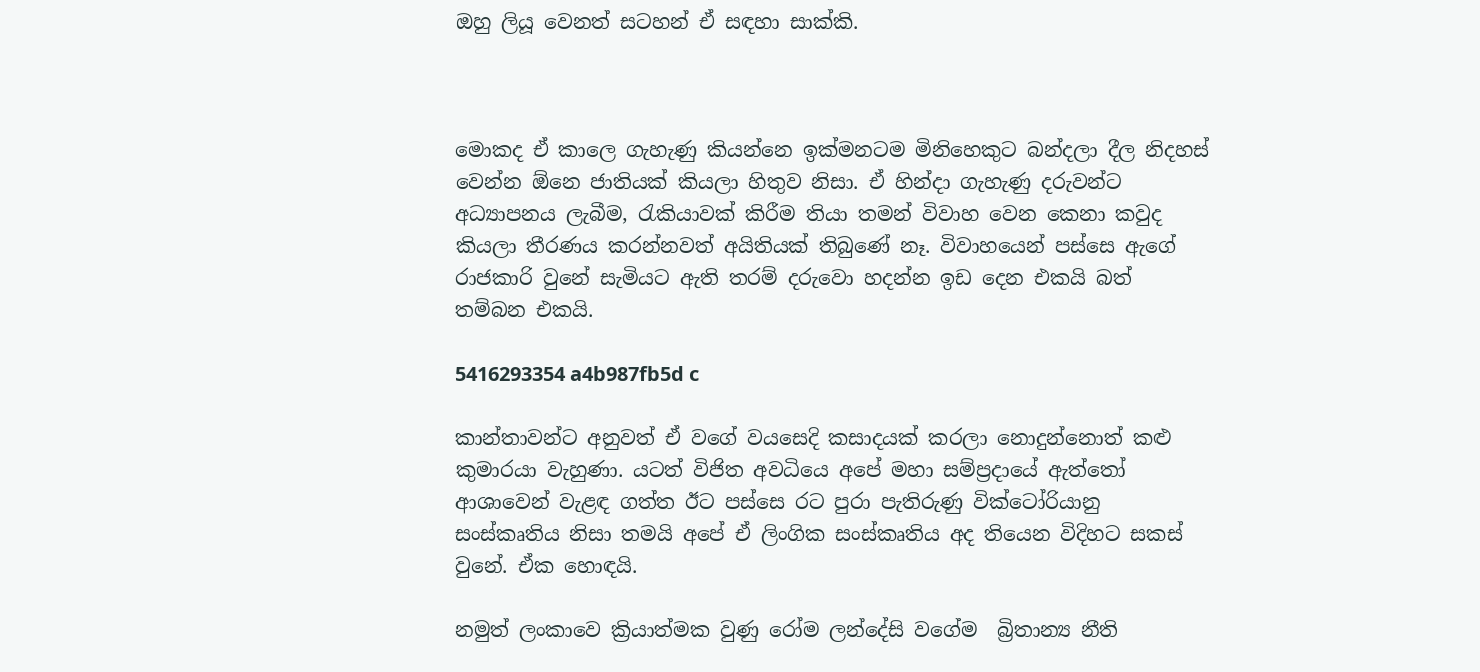ඔහු ලියූ වෙනත් සටහන් ඒ සඳහා සාක්කි.



මොකද ඒ කාලෙ ගැහැණු කියන්නෙ ඉක්මනටම මිනිහෙකුට බන්දලා දීල නිදහස් වෙන්න ඕනෙ ජාතියක් කියලා හිතුව නිසා. ඒ හින්දා ගැහැණු දරුවන්ට අධ්‍යාපනය ලැබීම, රැකියාවක් කිරීම තියා තමන් විවාහ වෙන කෙනා කවුද කියලා තීරණය කරන්නවත් අයිතියක් තිබුණේ නෑ. විවාහයෙන් පස්සෙ ඇගේ රාජකාරි වුනේ සැමියට ඇති තරම් දරුවො හදන්න ඉඩ දෙන එකයි බත් තම්බන එකයි.

5416293354 a4b987fb5d c

කාන්තාවන්ට අනුවත් ඒ වගේ වයසෙදි කසාදයක් කරලා නොදුන්නොත් කළු කුමාරයා වැහුණා. යටත් විජිත අවධියෙ අපේ මහා සම්ප්‍රදායේ ඇත්තෝ ආශාවෙන් වැළඳ ගත්ත ඊට පස්සෙ රට පුරා පැතිරුණු වික්ටෝරියානු සංස්කෘතිය නිසා තමයි අපේ ඒ ලිංගික සංස්කෘතිය අද තියෙන විදිහට සකස් වුනේ. ඒක හොඳයි.

නමුත් ලංකාවෙ ක්‍රියාත්මක වුණු රෝම ලන්දේසි වගේම  බ්‍රිතාන්‍ය නීති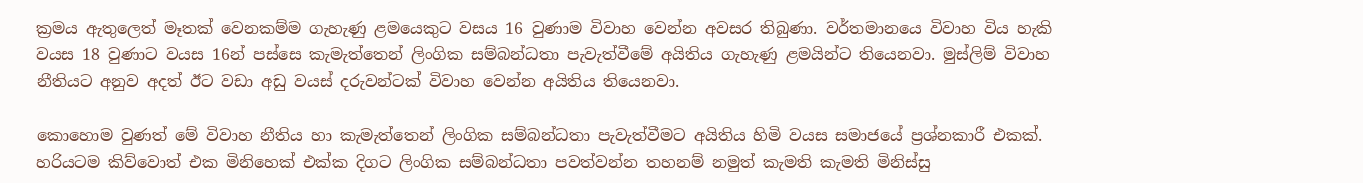ක්‍රමය ඇතුලෙත් මෑතක් වෙනකම්ම ගැහැණු ළමයෙකුට වසය 16 වුණාම විවාහ වෙන්න අවසර තිබුණා. වර්තමානයෙ විවාහ විය හැකි වයස 18 වුණාට වයස 16න් පස්සෙ කැමැත්තෙන් ලිංගික සම්බන්ධතා පැවැත්වීමේ අයිතිය ගැහැණු ළමයින්ට තියෙනවා. මුස්ලිම් විවාහ නීතියට අනුව අදත් ඊට වඩා අඩු වයස් දරුවන්ටක් විවාහ වෙන්න අයිතිය තියෙනවා.

කොහොම වුණත් මේ විවාහ නීතිය හා කැමැත්තෙන් ලිංගික සම්බන්ධතා පැවැත්වීමට අයිතිය හිමි වයස සමාජයේ ප්‍රශ්නකාරී එකක්. හරියටම කිව්වොත් එක මිනිහෙක් එක්ක දිගට ලිංගික සම්බන්ධතා පවත්වන්න තහනම් නමුත් කැමති කැමති මිනිස්සු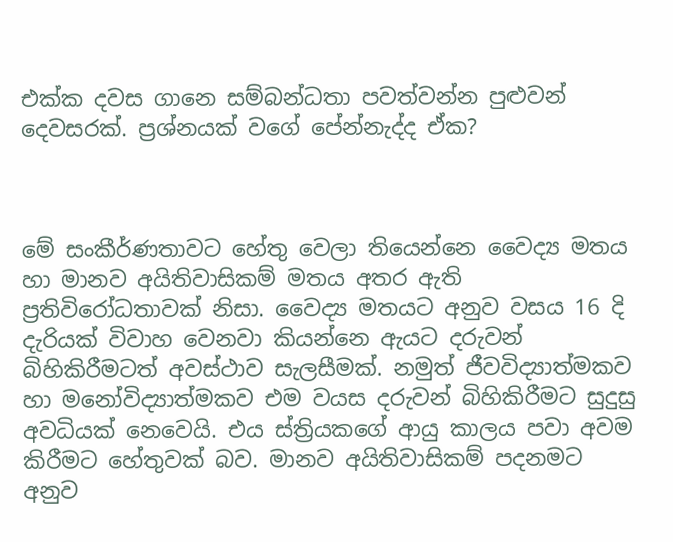එක්ක දවස ගානෙ සම්බන්ධතා පවත්වන්න පුළුවන් දෙවසරක්. ප්‍රශ්නයක් වගේ පේන්නැද්ද ඒක?



මේ සංකීර්ණතාවට හේතු වෙලා තියෙන්නෙ වෛද්‍ය මතය හා මානව අයිතිවාසිකම් මතය අතර ඇති ප්‍රතිවිරෝධතාවක් නිසා. වෛද්‍ය මතයට අනුව වසය 16 දි දැරියක් විවාහ වෙනවා කියන්නෙ ඇයට දරුවන් බිහිකිරීමටත් අවස්ථාව සැලසීමක්. නමුත් ජීවවිද්‍යාත්මකව හා මනෝවිද්‍යාත්මකව එම වයස දරුවන් බිහිකිරීමට සුදුසු අවධියක් නෙවෙයි. එය ස්ත්‍රියකගේ ආයු කාලය පවා අවම කිරීමට හේතුවක් බව. මානව අයිතිවාසිකම් පදනමට අනුව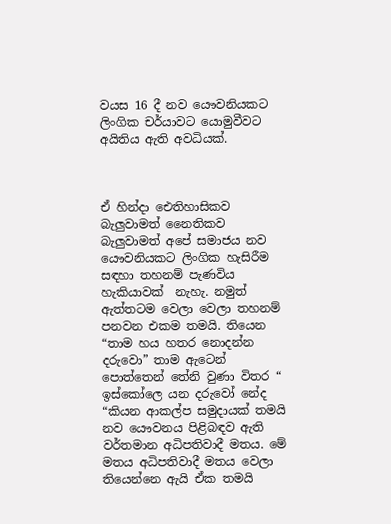වයස 16 දී නව යෞවනියකට ලිංගික චර්යාවට යොමුවීවට අයිතිය ඇති අවධියක්.



ඒ හින්දා ඓතිහාසිකව බැලුවාමත් නෛතිකව බැලුවාමත් අපේ සමාජය නව යෞවනියකට ලිංගික හැසිරීම සඳහා තහනම් පැණවිය හැකියාවක්  නැහැ. නමුත් ඇත්තටම වෙලා වෙලා තහනම් පනවන එකම තමයි. තියෙන “තාම හය හතර නොදන්න දරුවො” තාම ඇටෙන් පොත්තෙන් තේනි වුණා විතර “ ඉස්කෝලෙ යන දරුවෝ නේද “කියන ආකල්ප සමුදායක් තමයි නව යෞවනය පිළිබඳව ඇති වර්තමාන අධිපතිවාදී මතය. මේ මතය අධිපතිවාදී මතය වෙලා තියෙන්නෙ ඇයි ඒක තමයි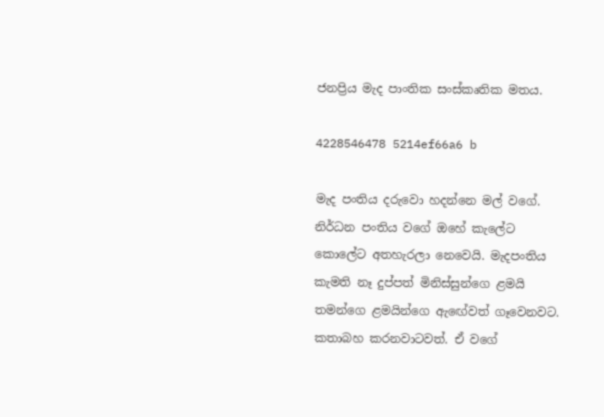ජනප්‍රිය මැද පාංතික සංස්කෘතික මතය.

4228546478 5214ef66a6 b

මැද පංතිය දරුවො හදන්නෙ මල් වගේ. නිර්ධන පංතිය වගේ ඔහේ කැලේට කොලේට අතහැරලා නෙවෙයි. මැදපංතිය කැමති නෑ දුප්පත් මිනිස්සුන්ගෙ ළමයි තමන්ගෙ ළමයින්ගෙ ඇඟේවත් ගෑවෙනවට. කතාබහ කරනවාටවත්. ඒ වගේ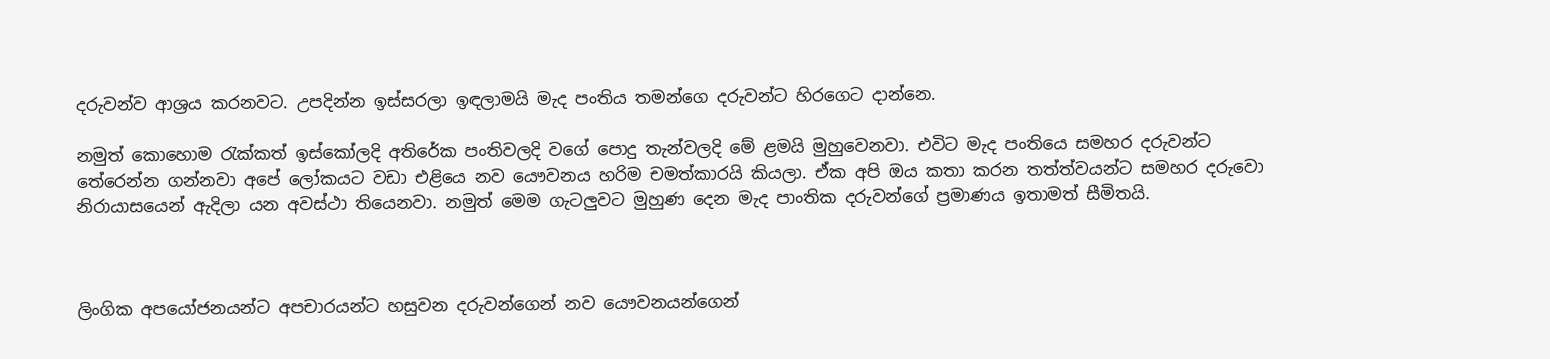දරුවන්ව ආශ්‍රය කරනවට. උපදින්න ඉස්සරලා ඉඳලාමයි මැද පංතිය තමන්ගෙ දරුවන්ට හිරගෙට දාන්නෙ.

නමුත් කොහොම රැක්කත් ඉස්කෝලදි අතිරේක පංතිවලදි වගේ පොදු තැන්වලදි මේ ළමයි මුහුවෙනවා. එවිට මැද පංතියෙ සමහර දරුවන්ට තේරෙන්න ගන්නවා අපේ ලෝකයට වඩා එළියෙ නව යෞවනය හරිම චමත්කාරයි කියලා. ඒක අපි ඔය කතා කරන තත්ත්වයන්ට සමහර දරුවො නිරායාසයෙන් ඇදිලා යන අවස්ථා තියෙනවා. නමුත් මෙම ගැටලුවට මුහුණ දෙන මැද පාංතික දරුවන්ගේ ප්‍රමාණය ඉතාමත් සීමිතයි.



ලිංගික අපයෝජනයන්ට අපචාරයන්ට හසුවන දරුවන්ගෙන් නව යෞවනයන්ගෙන්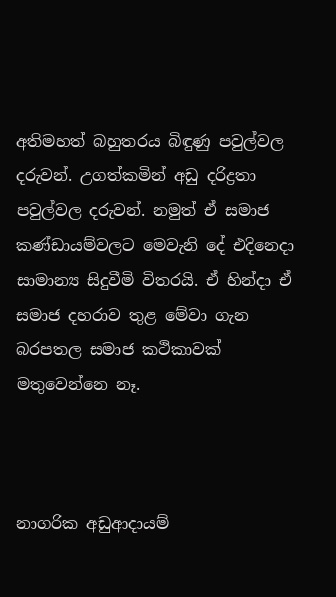අතිමහත් බහුතරය බිඳුණු පවුල්වල දරුවන්. උගත්කමින් අඩු දරිද්‍රතා පවුල්වල දරුවන්. නමුත් ඒ සමාජ කණ්ඩායම්වලට මෙවැනි දේ එදිනෙදා සාමාන්‍ය සිදුවීමි විතරයි. ඒ හින්දා ඒ සමාජ දහරාව තුළ මේවා ගැන බරපතල සමාජ කථිකාවක් මතුවෙන්නෙ නෑ.



නාගරික අඩුආදායම්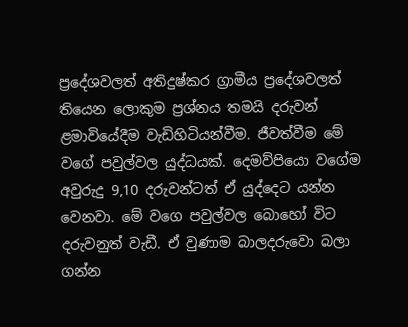ප්‍රදේශවලත් අතිදුෂ්කර ග්‍රාමීය ප්‍රදේශවලත් තියෙන ලොකුම ප්‍රශ්නය තමයි දරුවන් ළමාවියේදීම වැඩිහිටියන්වීම. ජීවත්වීම මේ වගේ පවුල්වල යුද්ධයක්. දෙමව්පියො වගේම අවුරුදු 9,10 දරුවන්ටත් ඒ යුද්දෙට යන්න වෙනවා. මේ වගෙ පවුල්වල බොහෝ විට දරුවනුත් වැඩී. ඒ වුණාම බාලදරුවො බලා ගන්න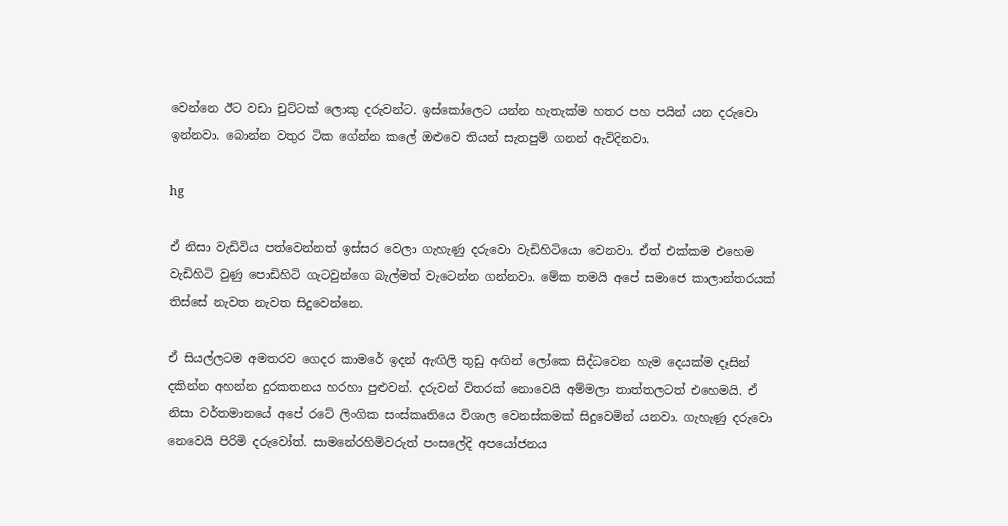වෙන්නෙ ඊට වඩා චුට්ටක් ලොකු දරුවන්ට. ඉස්කෝලෙට යන්න හැතැක්ම හතර පහ පයින් යන දරුවො ඉන්නවා. බොන්න වතුර ටික ගේන්න කලේ ඔළුවෙ තියන් සැතපුම් ගනන් ඇවිදිනවා.

hg

ඒ නිසා වැඩිවිය පත්වෙන්නත් ඉස්සර වෙලා ගැහැණු දරුවො වැඩිහිටියො වෙනවා. ඒත් එක්කම එහෙම වැඩිහිටි වුණු පොඩිහිටි ගැටවුන්ගෙ බැල්මත් වැටෙන්න ගන්නවා. මේක තමයි අපේ සමාජෙ කාලාන්තරයක් තිස්සේ නැවත නැවත සිදුවෙන්නෙ.

ඒ සියල්ලටම අමතරව ගෙදර කාමරේ ඉදන් ඇඟිලි තුඩු අඟින් ලෝකෙ සිද්ධවෙන හැම දෙයක්ම දෑසින් දකින්න අහන්න දුරකතනය හරහා පුළුවන්. දරුවන් විතරක් නොවෙයි අම්මලා තාත්තලටත් එහෙමයි. ඒ නිසා වර්තමානයේ අපේ රටේ ලිංගික සංස්කෘතියෙ විශාල වෙනස්කමක් සිදුවෙමින් යනවා. ගැහැණු දරුවො නෙවෙයි පිරිමි දරුවෝත්. සාමනේරහිමිවරුත් පංසලේදි අපයෝජනය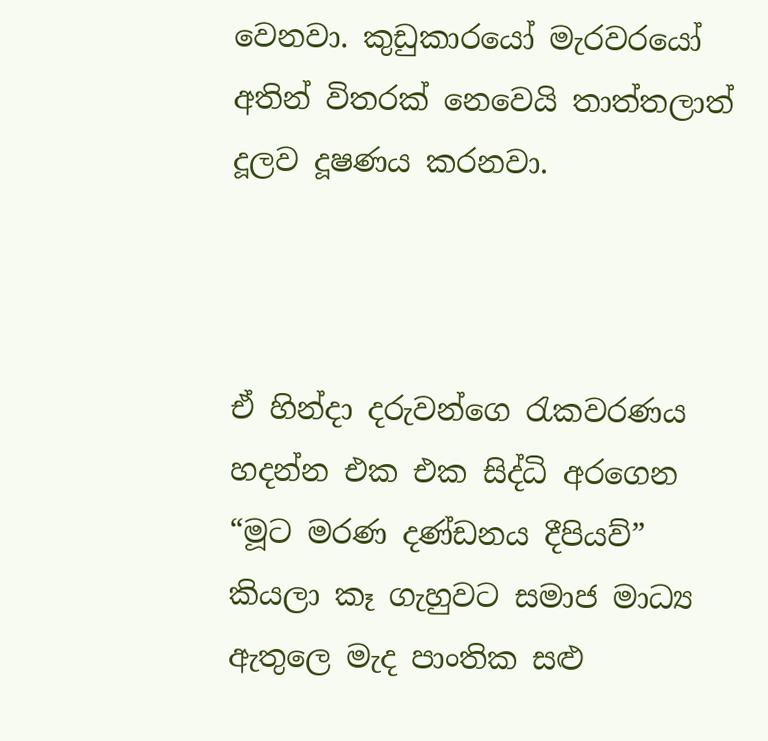වෙනවා. කුඩුකාරයෝ මැරවරයෝ අතින් විතරක් නෙවෙයි තාත්තලාත් දූලව දූෂණය කරනවා.



ඒ හින්දා දරුවන්ගෙ රැකවරණය හදන්න එක එක සිද්ධි අරගෙන “මූට මරණ දණ්ඩනය දීපියව්” කියලා කෑ ගැහුවට සමාජ මාධ්‍ය ඇතුලෙ මැද පාංතික සළු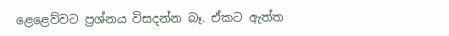ළෙළෙව්වට ප්‍රශ්නය විසදන්න බෑ. ඒකට ඇත්ත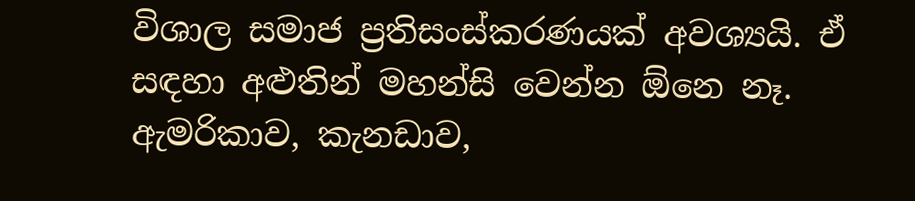විශාල සමාජ ප්‍රතිසංස්කරණයක් අවශ්‍යයි. ඒ සඳහා අළුතින් මහන්සි වෙන්න ඕනෙ නෑ. ඇමරිකාව, කැනඩාව,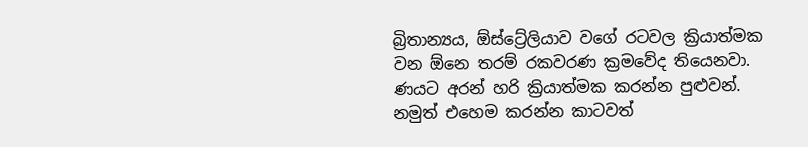බ්‍රිතාන්‍යය, ඕස්ට්‍රේලියාව වගේ රටවල ක්‍රියාත්මක වන ඕනෙ තරම් රකවරණ ක්‍රමවේද තියෙනවා. ණයට අරන් හරි ක්‍රියාත්මක කරන්න පුළුවන්. නමුත් එහෙම කරන්න කාටවත්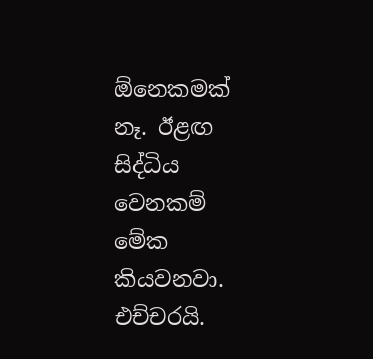ඕනෙකමක් නෑ. ඊළඟ සිද්ධිය වෙනකම් මේක කියවනවා. එච්චරයි.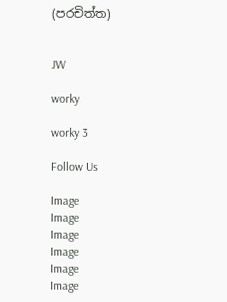(පරචිත්ත)


JW

worky

worky 3

Follow Us

Image
Image
Image
Image
Image
Image